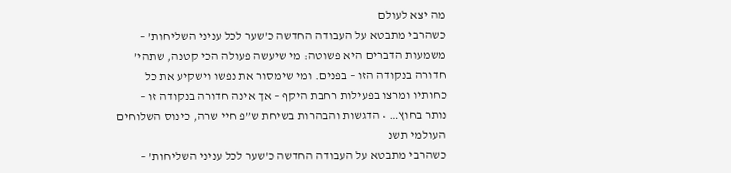מה יצא לעולם
כשהרבי מתבטא על העבודה החדשה כ’שער לכל עניני השליחות’ – משמעות הדברים היא פשוטה: מי שיעשה פעולה הכי קטנה, שתהי’ חדורה בנקודה הזו – בפנים. ומי שימסור את נפשו וישקיע את כל כחותיו ומרצו בפעילות רחבת היקף – אך אינה חדורה בנקודה זו – נותר בחוץ… • הדגשות והבהרות בשיחת ש”פ חיי שרה, כינוס השלוחים העולמי תשנ
כשהרבי מתבטא על העבודה החדשה כ’שער לכל עניני השליחות’ –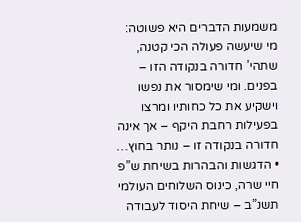משמעות הדברים היא פשוטה: מי שיעשה פעולה הכי קטנה, שתהי’ חדורה בנקודה הזו – בפנים. ומי שימסור את נפשו וישקיע את כל כחותיו ומרצו בפעילות רחבת היקף – אך אינה חדורה בנקודה זו – נותר בחוץ… • הדגשות והבהרות בשיחת ש”פ חיי שרה, כינוס השלוחים העולמי תשנ”ב – שיחת היסוד לעבודה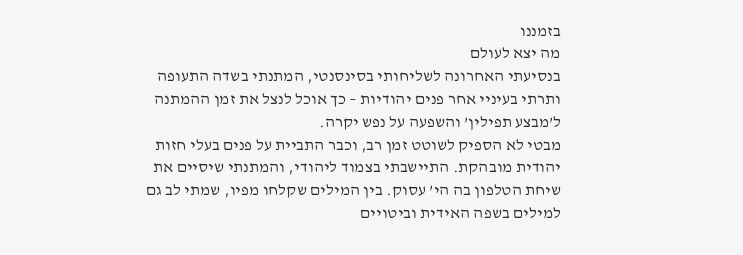בזמננו
מה יצא לעולם
בנסיעתי האחרונה לשליחותי בסינסנטי, המתנתי בשדה התעופה ותרתי בעיניי אחר פנים יהודיות – כך אוכל לנצל את זמן ההמתנה ל’מבצע תפילין’ והשפעה על נפש יקרה.
מבטי לא הספיק לשוטט זמן רב, וכבר התביית על פנים בעלי חזות יהודית מובהקת. התיישבתי בצמוד ליהודי, והמתנתי שיסיים את שיחת הטלפון בה הי’ עסוק. בין המילים שקלחו מפיו, שמתי לב גם למילים בשפה האידית וביטויים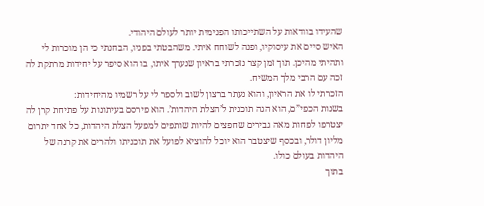שהעידו בוודאות על השתייכותו הפנימית יותר לעולם היהודי.
האיש סיים את עיסוקיו, ופנה לשוחח איתי. משהבטתי בפניו, הבחנתי כי הן מוכרות לי ותהיתי מהיכן. תוך זמן קצר נזכרתי בראיון שנערך איתו, בו הוא סיפר על יחידות מרתקת לה זכה עם הרבי מלך המשיח.
הזכרתי לו את הראיון, והוא נעתר ברצון לשוב ולספר לי על רשמיו מהיחידות:
בשנות הכפי”ם, הוא הגה תוכנית ל’הצלת היהדות’. הוא פירסם בעיתונות על פתיחת קרן לה יצטרפו לפחות מאה גבירים שחפצים להיות שותפים למפעל הצלת היהדות, כל אחד יתרום מליון דולר, ובכסף שיצטבר הוא יוכל להוציא לפועל את תוכניתו ולהרים את קרנה של היהדות בעולם כולו.
בתוך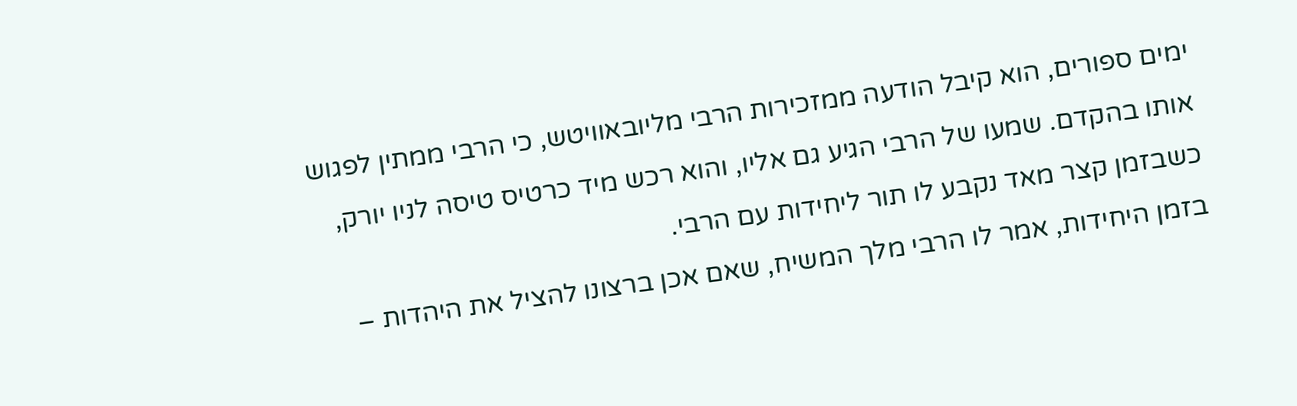ימים ספורים, הוא קיבל הודעה ממזכירות הרבי מליובאוויטש, כי הרבי ממתין לפגוש אותו בהקדם. שמעו של הרבי הגיע גם אליו, והוא רכש מיד כרטיס טיסה לניו יורק, כשבזמן קצר מאד נקבע לו תור ליחידות עם הרבי.
בזמן היחידות, אמר לו הרבי מלך המשיח, שאם אכן ברצונו להציל את היהדות –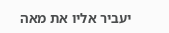יעביר אליו את מאה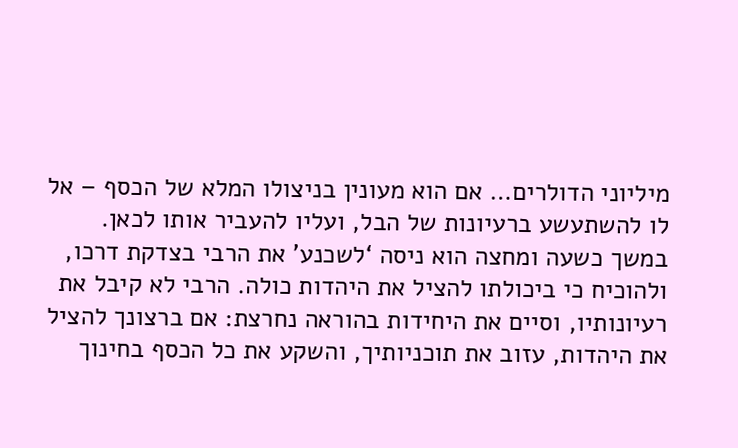מיליוני הדולרים… אם הוא מעונין בניצולו המלא של הכסף – אל לו להשתעשע ברעיונות של הבל, ועליו להעביר אותו לכאן.
במשך כשעה ומחצה הוא ניסה ‘לשכנע’ את הרבי בצדקת דרכו, ולהוכיח כי ביכולתו להציל את היהדות כולה. הרבי לא קיבל את רעיונותיו, וסיים את היחידות בהוראה נחרצת: אם ברצונך להציל את היהדות, עזוב את תוכניותיך, והשקע את כל הכסף בחינוך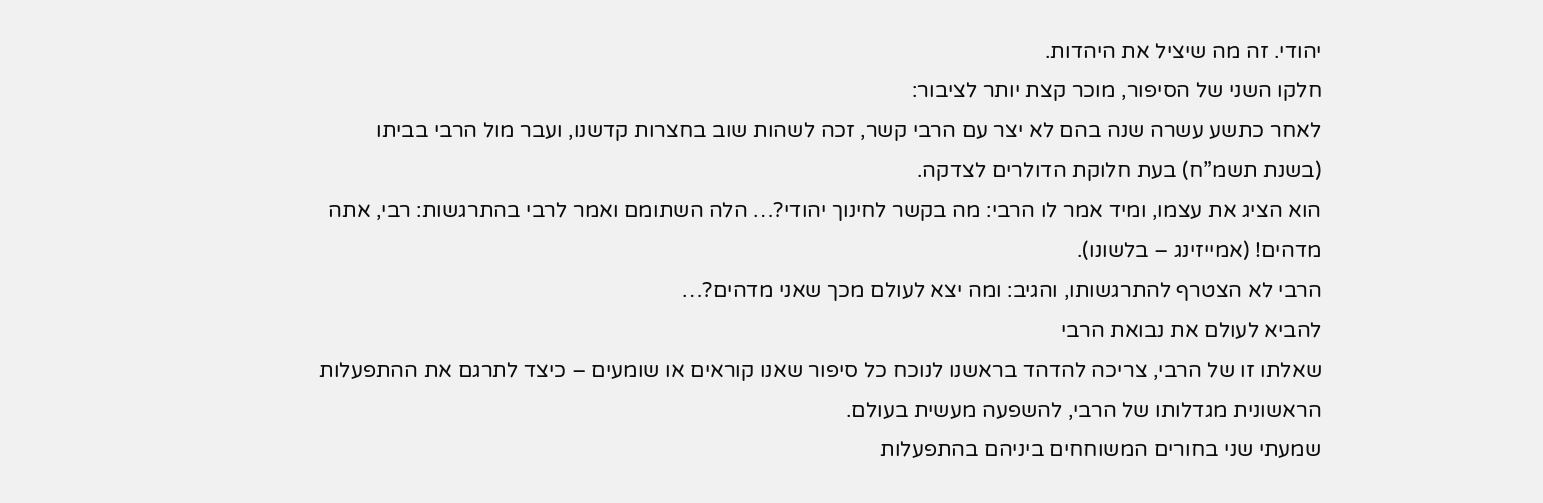יהודי. זה מה שיציל את היהדות.
חלקו השני של הסיפור, מוכר קצת יותר לציבור:
לאחר כתשע עשרה שנה בהם לא יצר עם הרבי קשר, זכה לשהות שוב בחצרות קדשנו, ועבר מול הרבי בביתו (בשנת תשמ”ח) בעת חלוקת הדולרים לצדקה.
הוא הציג את עצמו, ומיד אמר לו הרבי: מה בקשר לחינוך יהודי?… הלה השתומם ואמר לרבי בהתרגשות: רבי, אתה מדהים! (אמייזינג – בלשונו).
הרבי לא הצטרף להתרגשותו, והגיב: ומה יצא לעולם מכך שאני מדהים?…
להביא לעולם את נבואת הרבי
שאלתו זו של הרבי, צריכה להדהד בראשנו לנוכח כל סיפור שאנו קוראים או שומעים – כיצד לתרגם את ההתפעלות הראשונית מגדלותו של הרבי, להשפעה מעשית בעולם.
שמעתי שני בחורים המשוחחים ביניהם בהתפעלות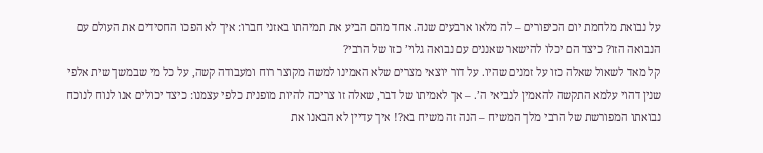על נבואת מלחמת יום הכיפורים – לה מלאו ארבעים שנה. אחד מהם הביע את תמיהתו באזני חברו: איך לא הפכו החסידים את העולם עם הנבואה הזו? כיצד הם יכלו להישאר שאננים עם נבואה גלוי’ כזו של הרבי?
קל מאד לשאול שאלה כזו על זמנים שהיו. על דור יוצאי מצרים שלא האמינו למשה מקוצר רוח ומעבודה קשה, על כל מי שבמשך שית אלפי שנין דהוי עלמא התקשה להאמין לנביאי ה’. – אך לאמיתו של דבר, שאלה זו צריכה להיות מופנית כלפי עצמנו: כיצד יכולים אנו לנוח לנוכח נבואתו המפורשת של הרבי מלך המשיח – הנה זה משיח בא?! איך עדיין לא הבאנו את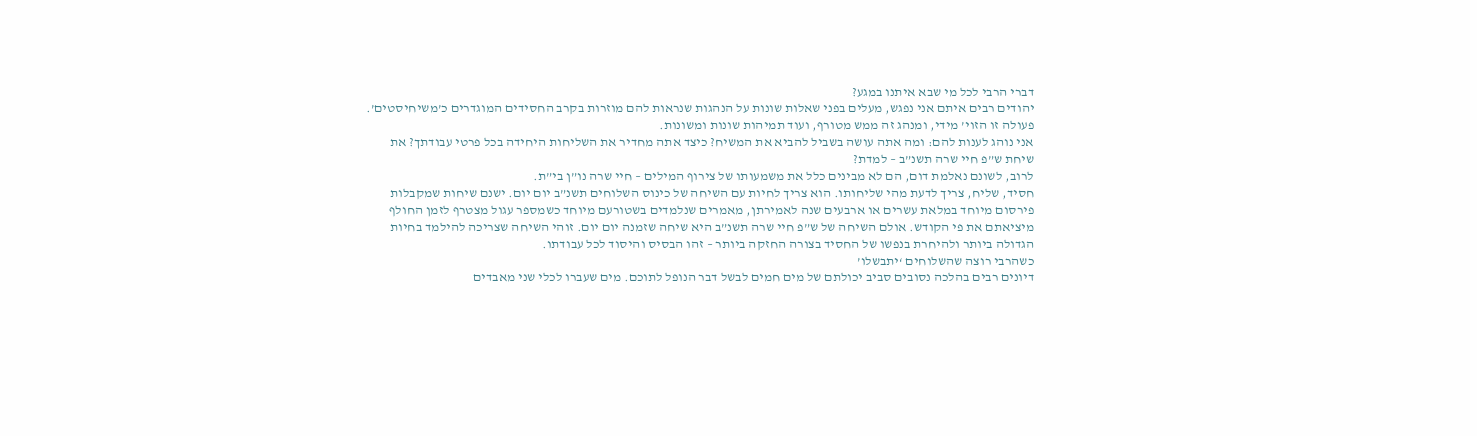דברי הרבי לכל מי שבא איתנו במגע?
יהודים רבים איתם אני נפגש, מעלים בפני שאלות שונות על הנהגות שנראות להם מוזרות בקרב החסידים המוגדרים כ’משיחיסטים’. פעולה זו הזוי’ מידי, ומנהג זה ממש מטורף, ועוד תמיהות שונות ומשונות.
אני נוהג לענות להם: ומה אתה עושה בשביל להביא את המשיח? כיצד אתה מחדיר את השליחות היחידה בכל פרטי עבודתך? את שיחת ש”פ חיי שרה תשנ”ב – למדת?
לרוב, לשונם נאלמת דום, הם לא מבינים כלל את משמעותו של צירוף המילים – חיי שרה נו”ן בי”ת.
חסיד, שליח, צריך לדעת מהי שליחותו. הוא צריך לחיות עם השיחה של כינוס השלוחים תשנ”ב יום יום. ישנם שיחות שמקבלות פירסום מיוחד במלאת עשרים או ארבעים שנה לאמירתן, מאמרים שנלמדים בשטורעם מיוחד כשמספר עגול מצטרף לזמן החולף מיציאתם את פי הקודש. אולם השיחה של ש”פ חיי שרה תשנ”ב היא שיחה שזמנה יום יום. זוהי השיחה שצריכה להילמד בחיות הגדולה ביותר ולהיחרת בנפשו של החסיד בצורה החזקה ביותר – זהו הבסיס והיסוד לכל עבודתו.
כשהרבי רוצה שהשלוחים ‘יתבשלו’
דיונים רבים בהלכה נסובים סביב יכולתם של מים חמים לבשל דבר הנופל לתוכם. מים שעברו לכלי שני מאבדים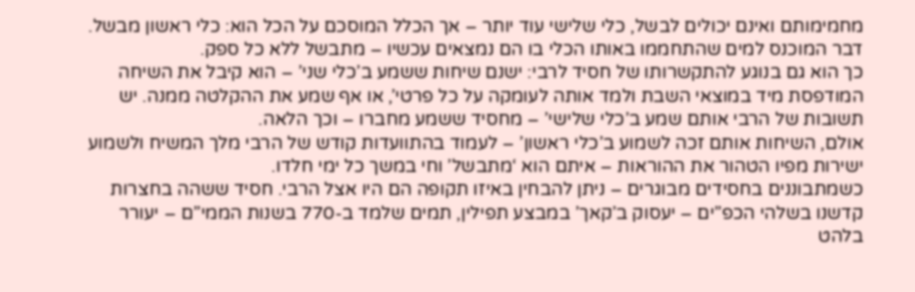מחמימותם ואינם יכולים לבשל, כלי שלישי עוד יותר – אך הכלל המוסכם על הכל הוא: כלי ראשון מבשל. דבר המוכנס למים שהתחממו באותו הכלי בו הם נמצאים עכשיו – מתבשל ללא כל ספק.
כך הוא גם בנוגע להתקשרותו של חסיד לרבי: ישנם שיחות ששמע ב’כלי שני’ – הוא קיבל את השיחה המודפסת מיד במוצאי השבת ולמד אותה לעומקה על כל פרטי’, או אף שמע את ההקלטה ממנה. יש תשובות של הרבי אותם שמע ב’כלי שלישי’ – מחסיד ששמע מחברו – וכך הלאה.
אולם, השיחות אותם זכה לשמוע ב’כלי ראשון’ – לעמוד בהתוועדות קודש של הרבי מלך המשיח ולשמוע ישירות מפיו הטהור את ההוראות – איתם הוא ‘מתבשל’ וחי במשך כל ימי חלדו.
כשמתבוננים בחסידים מבוגרים – ניתן להבחין באיזו תקופה הם היו אצל הרבי. חסיד ששהה בחצרות קדשנו בשלהי הכפ”ים – יעסוק ב’קאך’ במבצע תפילין, תמים שלמד ב-770 בשנות הממי”ם – יעורר בלהט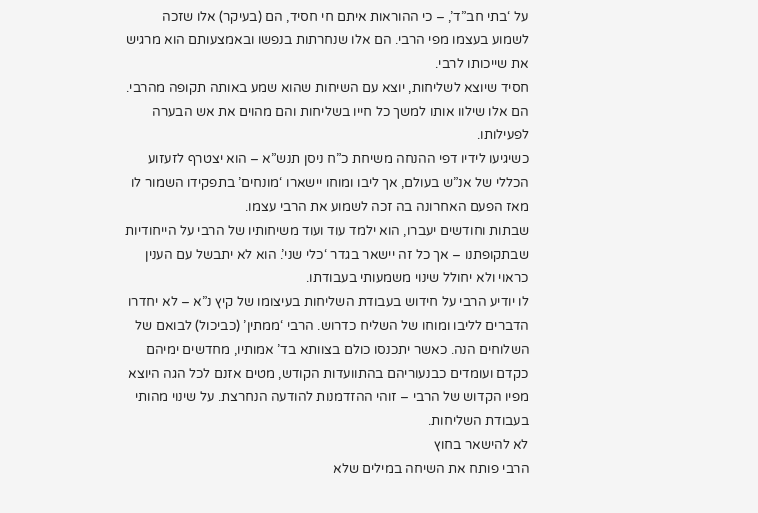על ‘בתי חב”ד’, – כי ההוראות איתם חי חסיד, הם (בעיקר) אלו שזכה לשמוע בעצמו מפי הרבי. הם אלו שנחרתות בנפשו ובאמצעותם הוא מרגיש את שייכותו לרבי.
חסיד שיוצא לשליחות, יוצא עם השיחות שהוא שמע באותה תקופה מהרבי. הם אלו שילוו אותו למשך כל חייו בשליחות והם מהוים את אש הבערה לפעילותו.
כשיגיעו לידיו דפי ההנחה משיחת כ”ח ניסן תנש”א – הוא יצטרף לזעזוע הכללי של אנ”ש בעולם, אך ליבו ומוחו יישארו ‘מונחים’ בתפקידו השמור לו מאז הפעם האחרונה בה זכה לשמוע את הרבי עצמו.
שבתות וחודשים יעברו, הוא ילמד עוד ועוד משיחותיו של הרבי על הייחודיות שבתקופתנו – אך כל זה יישאר בגדר ‘כלי שני’. הוא לא יתבשל עם הענין כראוי ולא יחולל שינוי משמעותי בעבודתו.
לו יודיע הרבי על חידוש בעבודת השליחות בעיצומו של קיץ נ”א – לא יחדרו הדברים לליבו ומוחו של השליח כדרוש. הרבי ‘ממתין’ (כביכול) לבואם של השלוחים הנה. כאשר יתכנסו כולם בצוותא בד’ אמותיו, מחדשים ימיהם כקדם ועומדים כבנעוריהם בהתוועדות הקודש, מטים אזנם לכל הגה היוצא מפיו הקדוש של הרבי – זוהי ההזדמנות להודעה הנחרצת. על שינוי מהותי בעבודת השליחות.
לא להישאר בחוץ
הרבי פותח את השיחה במילים שלא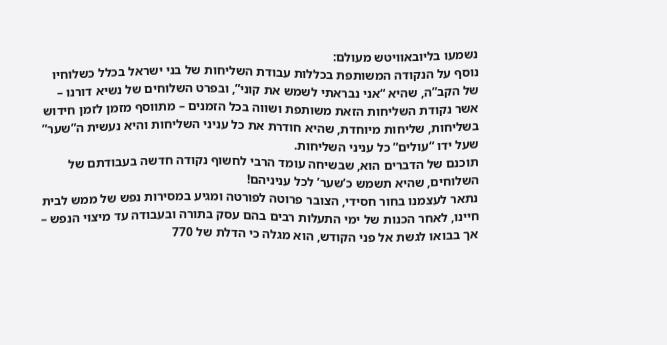נשמעו בליובאוויטש מעולם:
נוסף על הנקודה המשותפת בכללות עבודת השליחות של בני ישראל בכלל כשלוחיו של הקב”ה, שהיא “אני נבראתי לשמש את קוני”, ובפרט השלוחים של נשיא דורנו – אשר נקודת השליחות הזאת משותפת ושווה בכל הזמנים – מתווסף מזמן לזמן חידוש בשליחות, שליחות מיוחדת, שהיא חודרת את כל עניני השליחות והיא נעשית ה”שער” שעל ידו “עולים” כל עניני השליחות.
תוכנם של הדברים הוא, שבשיחה עומד הרבי לחשוף נקודה חדשה בעבודתם של השלוחים, שהיא תשמש כ’שער’ לכל עניניהם!
נתאר לעצמנו בחור חסידי, הצובר פרוטה לפורטה ומגיע במסירות נפש של ממש לבית חיינו, לאחר הכנות של ימי התעלות רבים בהם עסק בתורה ובעבודה עד מיצוי הנפש – אך בבואו לגשת אל פני הקודש, הוא מגלה כי הדלת של 770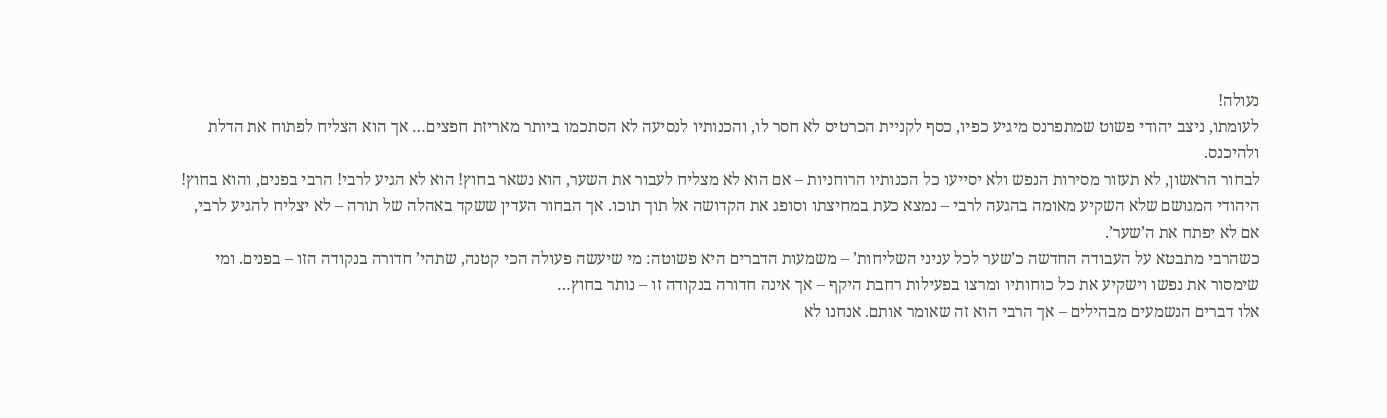נעולה!
לעומתו, ניצב יהודי פשוט שמתפרנס מיגיע כפיו, כסף לקניית הכרטיס לא חסר לו, והכנותיו לנסיעה לא הסתכמו ביותר מאריזת חפצים… אך הוא הצליח לפתוח את הדלת ולהיכנס.
לבחור הראשון, לא תעזור מסירות הנפש ולא יסייעו כל הכנותיו הרוחניות – אם הוא לא מצליח לעבור את השער, הוא נשאר בחוץ! הוא לא הגיע לרבי! הרבי בפנים, והוא בחוץ!
היהודי המגושם שלא השקיע מאומה בהגעה לרבי – נמצא כעת במחיצתו וסופג את הקדושה אל תוך תוכו. אך הבחור העדין ששקד באהלה של תורה – לא יצליח להגיע לרבי, אם לא יפתח את ה’שער’.
כשהרבי מתבטא על העבודה החדשה כ’שער לכל עניני השליחות’ – משמעות הדברים היא פשוטה: מי שיעשה פעולה הכי קטנה, שתהי’ חדורה בנקודה הזו – בפנים. ומי שימסור את נפשו וישקיע את כל כוחותיו ומרצו בפעילות רחבת היקף – אך אינה חדורה בנקודה זו – נותר בחוץ…
אלו דברים הנשמעים מבהילים – אך הרבי הוא זה שאומר אותם. אנחנו לא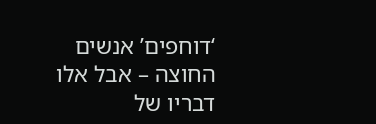‘דוחפים’ אנשים החוצה – אבל אלו דבריו של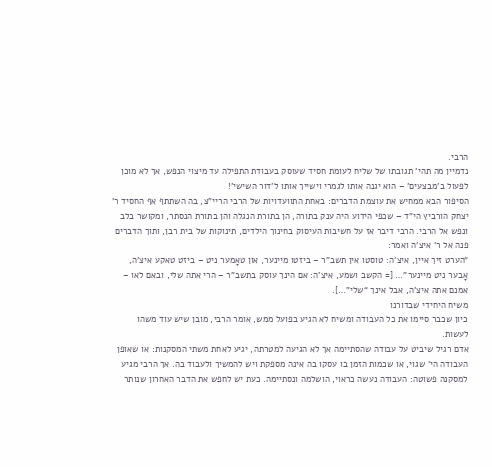הרבי.
נדמיין מה תהי’ תגובתו של שליח לעומת חסיד שעוסק בעבודת התפילה עד מיצוי הנפש, אך לא מוכן לפעול ב’מבצעים’ – הוא יגנה אותו לגמרי וישייך אותו ל’דור השישי’!
הסיפור הבא ממחיש את עוצמת הדברים: באחת התוועדויות של הרבי הריי”צ, בה השתתף אף החסיד ר’ יצחק הורביץ הי”ד – שכפי הידוע היה ענק בתורה, הן בתורת הנגלה והן בתורת הנסתר, ומקושר בלב ונפש אל הרבי. הרבי דיבר אז על חשיבות העיסוק בחינוך הילדים, תינוקות של בית רבן, ותוך הדברים פנה אל ר’ איצ’ה ואמר:
“הערט זיך איין, איצ’ה: טוסטו אין תשב”ר – ביזטו מיינער, און טאָמער ניט – ביזט טאקע איצ’ה, אָבער ניט מיינער”… [= הקשב ושמע, איצ’ה: אם הינך עוסק בתשב”ר – הרי אתה שלי, ובאם לאו – אמנם אתה איצ’ה, אבל אינך “שלי”…].
משיח היחידי שבדורנו
כיון שכבר סיימו את כל העבודה ומשיח לא הגיע בפועל ממש, אומר הרבי, מובן שיש עוד משהו לעשות.
אדם רגיל שיביט על עבודה שהסתיימה אך לא הגיעה למטרתה, יגיע לאחת משתי המסקנות: או שאופן העבודה הי’ שגוי, או שכמות הזמן בו עסקו בה אינה מספקת ויש להמשיך ולעבוד בה. אך הרבי מגיע למסקנה פשוטה: העבודה נעשה כראוי, הושלמה ונסתיימה. כעת יש לחפש את הדבר האחרון שנותר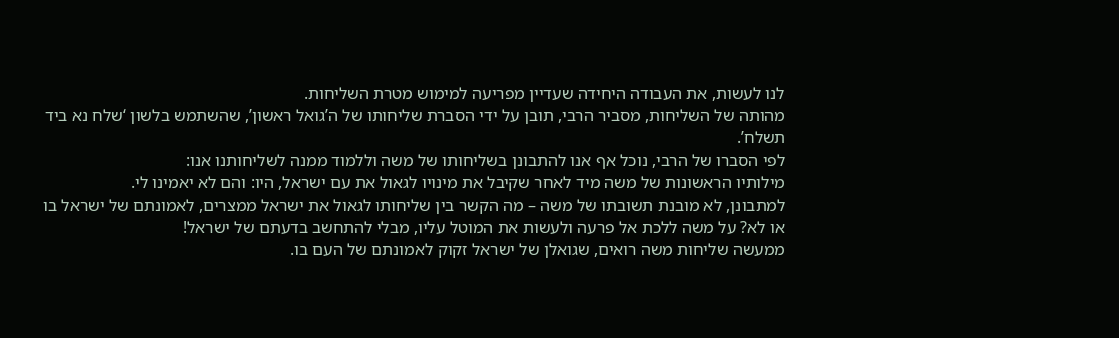לנו לעשות, את העבודה היחידה שעדיין מפריעה למימוש מטרת השליחות.
מהותה של השליחות, מסביר הרבי, תובן על ידי הסברת שליחותו של ה’גואל ראשון’, שהשתמש בלשון ‘שלח נא ביד תשלח’.
לפי הסברו של הרבי, נוכל אף אנו להתבונן בשליחותו של משה וללמוד ממנה לשליחותנו אנו:
מילותיו הראשונות של משה מיד לאחר שקיבל את מינויו לגאול את עם ישראל, היו: והם לא יאמינו לי.
למתבונן, לא מובנת תשובתו של משה – מה הקשר בין שליחותו לגאול את ישראל ממצרים, לאמונתם של ישראל בו או לא? על משה ללכת אל פרעה ולעשות את המוטל עליו, מבלי להתחשב בדעתם של ישראל!
ממעשה שליחות משה רואים, שגואלן של ישראל זקוק לאמונתם של העם בו.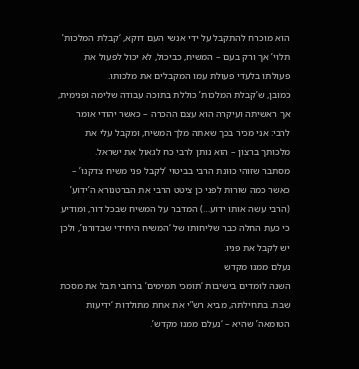הוא מוכרח להתקבל על ידי אנשי העם דוקא, ‘קבלת המלכות’ תלוי’ אך ורק בעם – המשיח, כביכול, לא יכול לפעול את פעולתו בלעדי פעולת עמו המקבלים את מלכותו.
כמובן, ש’קבלת המלכות’ כוללת בתוכה עבודה שלימה ופנימית, אך ראשיתה ועיקרה הוא עצם ההכרה – כאשר יהודי אומר לרבי: אני מכיר בכך שאתה מלך המשיח, ומקבל עלי את מלכותך ברצון – הוא נותן לרבי כח לגאול את ישראל.
מסתבר שזוהי כוונת הרבי בביטוי ‘לקבל פני משיח צדקנו’ – כאשר כמה שורות לפני כן ציטט הרבי את הברטנורא ה’ידוע’ (הרבי עשה אותו ידוע…) המדבר על המשיח שבכל דור, ומודיע כי כעת החלה כבר שליחותו של ‘המשיח היחידי שבדורנו’, ולכן יש לקבל את פניו.
נעלם ממנו מקדש
השנה לומדים בישיבות ‘תומכי תמימים’ ברחבי תבל את מסכת שבת. בתחילתה, מביא רש”י את אחת מתולדות ‘ידיעות הטומאה’ שהיא – ‘נעלם ממנו מקדש’.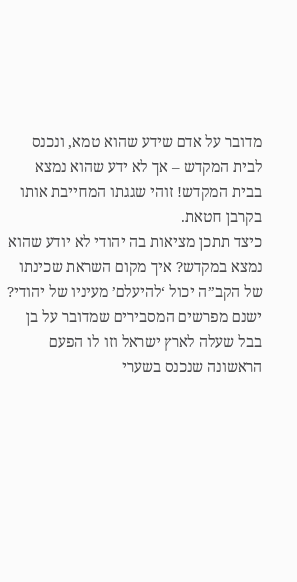מדובר על אדם שידע שהוא טמא, ונכנס לבית המקדש – אך לא ידע שהוא נמצא בבית המקדש! זוהי שגגתו המחייבת אותו בקרבן חטאת.
כיצד תתכן מציאות בה יהודי לא יודע שהוא נמצא במקדש? איך מקום השראת שכינתו של הקב”ה יכול ‘להיעלם’ מעיניו של יהודי?
ישנם מפרשים המסבירים שמדובר על בן בבל שעלה לארץ ישראל וזו לו הפעם הראשונה שנכנס בשערי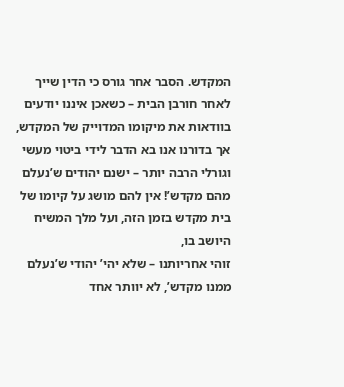המקדש. הסבר אחר גורס כי הדין שייך לאחר חורבן הבית – כשאכן איננו יודעים בוודאות את מיקומו המדוייק של המקדש,
אך בדורנו אנו בא הדבר לידי ביטוי מעשי וגורלי הרבה יותר – ישנם יהודים ש’נעלם מהם מקדש’! אין להם מושג על קיומו של בית מקדש בזמן הזה, ועל מלך המשיח היושב בו,
זוהי אחריותנו – שלא יהי’ יהודי ש’נעלם ממנו מקדש’, לא יוותר אחד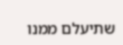שתיעלם ממנו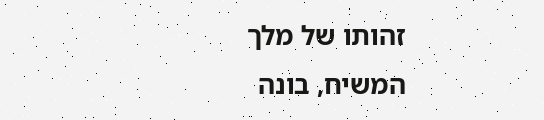זהותו של מלך המשיח, בונה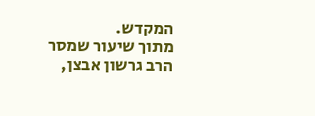המקדש.
מתוך שיעור שמסר הרב גרשון אבצן,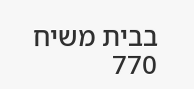בבית משיח 770